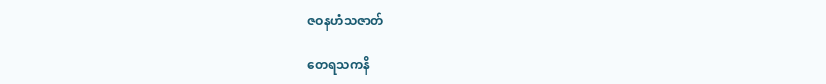ဇဝနဟံသဇာတ်

တေရသကနိ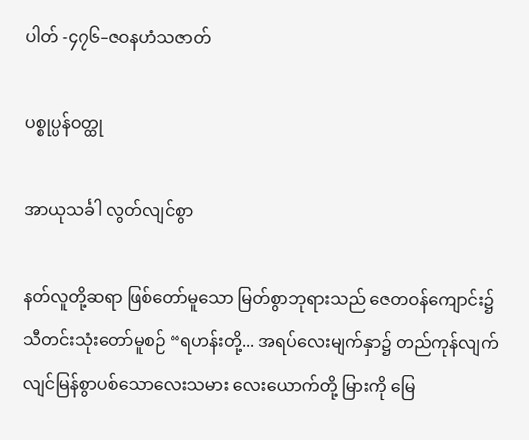ပါတ် -၄၇၆–ဇဝနဟံသဇာတ်

ပစ္စုပ္ပန်ဝတ္ထု

အာယုသင်္ခါ လွတ်လျင်စွာ

နတ်လူတို့ဆရာ ဖြစ်တော်မူသော မြတ်စွာဘုရားသည် ဇေတဝန်ကျောင်း၌ သီတင်းသုံးတော်မူစဉ် “ရဟန်းတို့... အရပ်လေးမျက်နှာ၌ တည်ကုန်လျက် လျင်မြန်စွာပစ်သောလေးသမား လေးယောက်တို့ မြားကို မြေ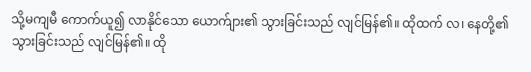သို့မကျမီ ကောက်ယူ၍ လာနိုင်သော ယောက်ျား၏ သွားခြင်းသည် လျင်မြန်၏။ ထိုထက် လ၊ နေတို့၏ သွားခြင်းသည် လျင်မြန်၏။ ထို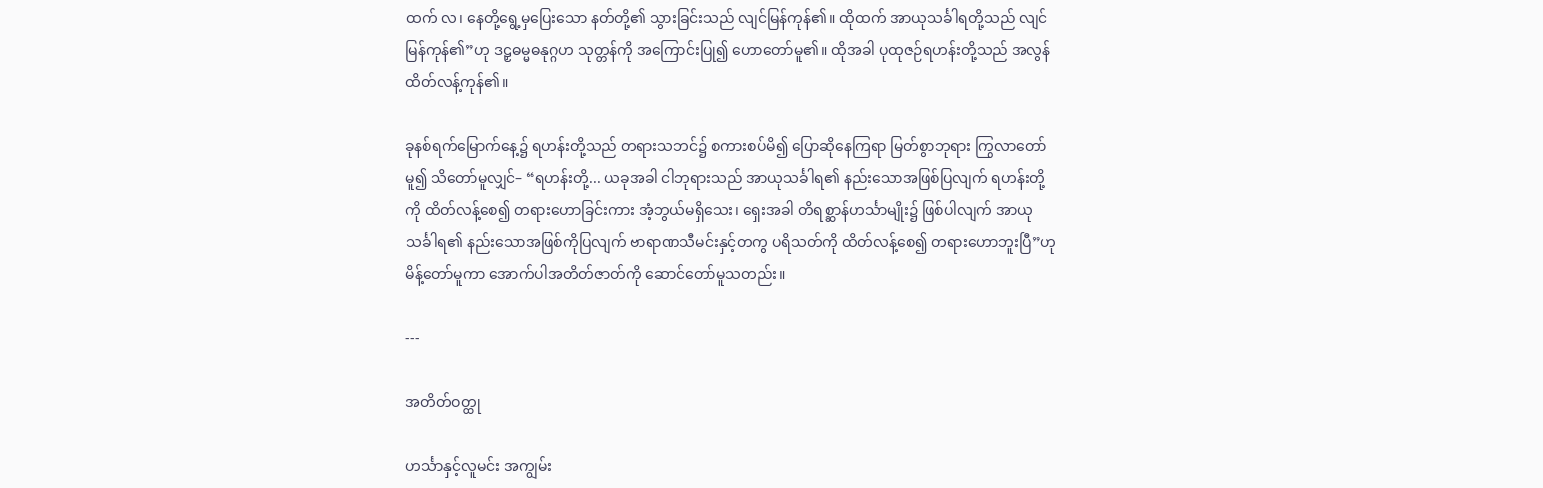ထက် လ၊ နေတို့ရွေ့မှပြေးသော နတ်တို့၏ သွားခြင်းသည် လျင်မြန်ကုန်၏။ ထိုထက် အာယုသင်္ခါရတို့သည် လျင်မြန်ကုန်၏”ဟု ဒဠှဓမ္မဓနုဂ္ဂဟ သုတ္တန်ကို အကြောင်းပြု၍ ဟောတော်မူ၏။ ထိုအခါ ပုထုဇဉ်ရဟန်းတို့သည် အလွန်ထိတ်လန့်ကုန်၏။

ခုနစ်ရက်မြောက်နေ့၌ ရဟန်းတို့သည် တရားသဘင်၌ စကားစပ်မိ၍ ပြောဆိုနေကြရာ မြတ်စွာဘုရား ကြွလာတော်မူ၍ သိတော်မူလျှင်– “ရဟန်းတို့... ယခုအခါ ငါဘုရားသည် အာယုသင်္ခါရ၏ နည်းသောအဖြစ်ပြလျက် ရဟန်းတို့ကို ထိတ်လန့်စေ၍ တရားဟောခြင်းကား အံ့ဘွယ်မရှိသေး၊ ရှေးအခါ တိရစ္ဆာန်ဟင်္သာမျိုး၌ ဖြစ်ပါလျက် အာယုသင်္ခါရ၏ နည်းသောအဖြစ်ကိုပြလျက် ဗာရာဏသီမင်းနှင့်တကွ ပရိသတ်ကို ထိတ်လန့်စေ၍ တရားဟောဘူးပြီ”ဟု မိန့်တော်မူကာ အောက်ပါအတိတ်ဇာတ်ကို ဆောင်တော်မူသတည်း။

---

အတိတ်ဝတ္ထု

ဟင်္သာနှင့်လူမင်း အကျွမ်း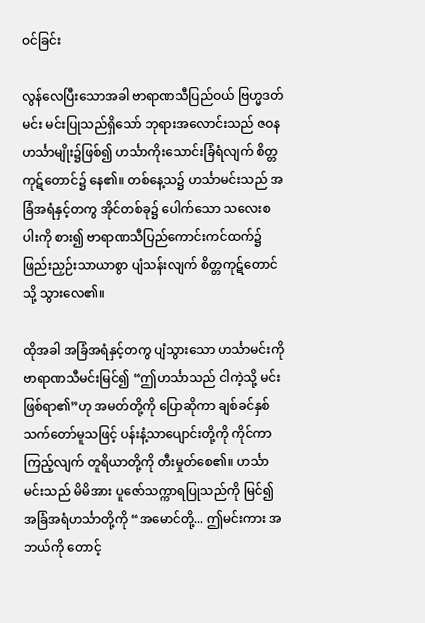ဝင်ခြင်း

လွန်လေပြီးသောအခါ ဗာရာဏသီပြည်ဝယ် ဗြဟ္မဒတ်မင်း မင်းပြုသည်ရှိသော် ဘုရားအလောင်းသည် ဇဝနဟင်္သာမျိုး၌ဖြစ်၍ ဟင်္သာကိုးသောင်းခြံရံလျက် စိတ္တကုဋ်တောင်၌ နေ၏။ တစ်နေ့သ၌ ဟင်္သာမင်းသည် အခြံအရံနှင့်တကွ အိုင်တစ်ခု၌ ပေါက်သော သလေးစပါးကို စား၍ ဗာရာဏသီပြည်ကောင်းကင်ထက်၌ ဖြည်းညှဉ်းသာယာစွာ ပျံသန်းလျက် စိတ္တကုဋ်တောင်သို့ သွားလေ၏။

ထိုအခါ အခြံအရံနှင့်တကွ ပျံသွားသော ဟင်္သာမင်းကို ဗာရာဏသီမင်းမြင်၍ “ဤဟင်္သာသည် ငါကဲ့သို့ မင်းဖြစ်ရာ၏”ဟု အမတ်တို့ကို ပြောဆိုကာ ချစ်ခင်နှစ်သက်တော်မူသဖြင့် ပန်းနံ့သာပျောင်းတို့ကို ကိုင်ကာကြည့်လျက် တူရိယာတို့ကို တီးမှုတ်စေ၏။ ဟင်္သာမင်းသည် မိမိအား ပူဇော်သက္ကာရပြုသည်ကို မြင်၍ အခြံအရံဟင်္သာတို့ကို “အမောင်တို့... ဤမင်းကား အဘယ်ကို တောင့်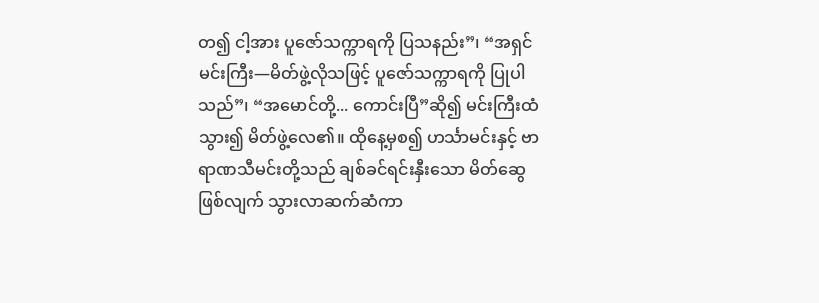တ၍ ငါ့အား ပူဇော်သက္ကာရကို ပြသနည်း”၊ “အရှင်မင်းကြီး—မိတ်ဖွဲ့လိုသဖြင့် ပူဇော်သက္ကာရကို ပြုပါသည်”၊ “အမောင်တို့... ကောင်းပြီ”ဆို၍ မင်းကြီးထံ သွား၍ မိတ်ဖွဲ့လေ၏။ ထိုနေ့မှစ၍ ဟင်္သာမင်းနှင့် ဗာရာဏသီမင်းတို့သည် ချစ်ခင်ရင်းနှီးသော မိတ်ဆွေဖြစ်လျက် သွားလာဆက်ဆံကာ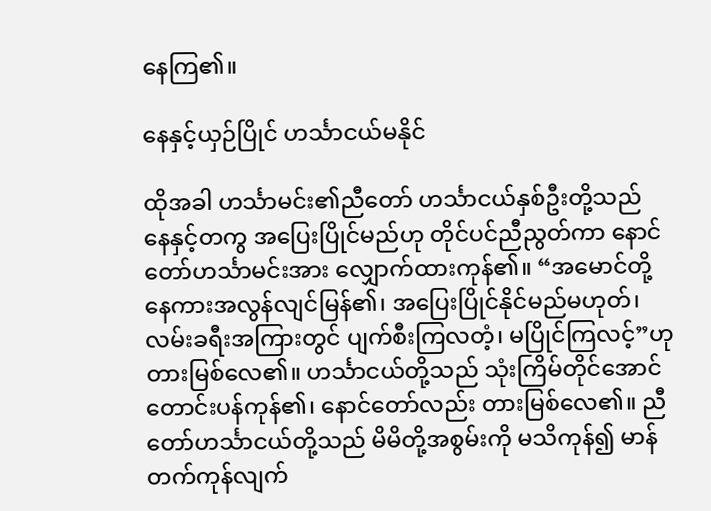နေကြ၏။

နေနှင့်ယှဉ်ပြိုင် ဟင်္သာငယ်မနိုင်

ထိုအခါ ဟင်္သာမင်း၏ညီတော် ဟင်္သာငယ်နှစ်ဦးတို့သည် နေနှင့်တကွ အပြေးပြိုင်မည်ဟု တိုင်ပင်ညီညွတ်ကာ နောင်တော်ဟင်္သာမင်းအား လျှောက်ထားကုန်၏။ “အမောင်တို့ နေကားအလွန်လျင်မြန်၏၊ အပြေးပြိုင်နိုင်မည်မဟုတ်၊ လမ်းခရီးအကြားတွင် ပျက်စီးကြလတံ့၊ မပြိုင်ကြလင့်”ဟု တားမြစ်လေ၏။ ဟင်္သာငယ်တို့သည် သုံးကြိမ်တိုင်အောင် တောင်းပန်ကုန်၏၊ နောင်တော်လည်း တားမြစ်လေ၏။ ညီတော်ဟင်္သာငယ်တို့သည် မိမိတို့အစွမ်းကို မသိကုန်၍ မာန်တက်ကုန်လျက်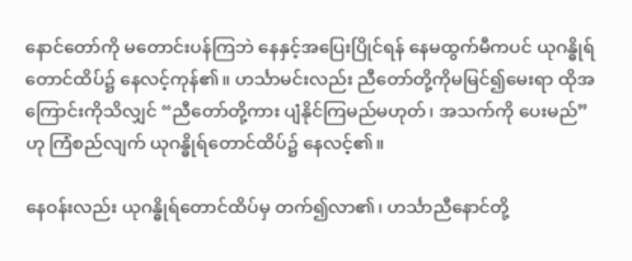နောင်တော်ကို မတောင်းပန်ကြဘဲ နေနှင့်အပြေးပြိုင်ရန် နေမထွက်မီကပင် ယုဂန္ဓိုရ်တောင်ထိပ်၌ နေလင့်ကုန်၏။ ဟင်္သာမင်းလည်း ညီတော်တို့ကိုမမြင်၍မေးရာ ထိုအကြောင်းကိုသိလျှင် “ညီတော်တို့ကား ပျံနိုင်ကြမည်မဟုတ်၊ အသက်ကို ပေးမည်”ဟု ကြံစည်လျက် ယုဂန္ဓိုရ်တောင်ထိပ်၌ နေလင့်၏။

နေဝန်းလည်း ယုဂန္ဓိုရ်တောင်ထိပ်မှ တက်၍လာ၏၊ ဟင်္သာညီနောင်တို့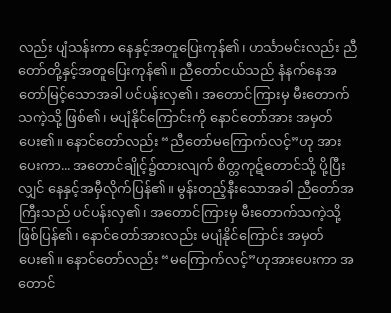လည်း ပျံသန်းကာ နေနှင့်အတူပြေးကုန်၏၊ ဟင်္သာမင်းလည်း ညီတော်တို့နှင့်အတူပြေးကုန်၏။ ညီတော်ငယ်သည် နံနက်နေအတော်မြင့်သောအခါ ပင်ပန်းလှ၏၊ အတောင်ကြားမှ မီးတောက်သကဲ့သို့ ဖြစ်၏၊ မပျံနိုင်ကြောင်းကို နောင်တော်အား အမှတ်ပေး၏။ နောင်တော်လည်း “ညီတော်မကြောက်လင့်”ဟု အားပေးကာ... အတောင်ချိုင့်၌ထားလျက် စိတ္တကုဋ်တောင်သို့ ပို့ပြီးလျှင် နေနှင့်အမှီလိုက်ပြန်၏။ မွန်းတည့်နီးသောအခါ ညီတော်အကြီးသည် ပင်ပန်းလှ၏၊ အတောင်ကြားမှ မီးတောက်သကဲ့သို့ ဖြစ်ပြန်၏၊ နောင်တော်အားလည်း မပျံနိုင်ကြောင်း အမှတ်ပေး၏။ နောင်တော်လည်း “မကြောက်လင့်”ဟုအားပေးကာ အတောင်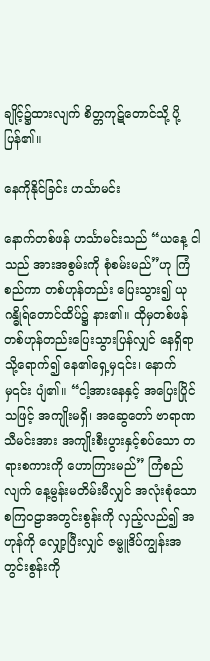ချိုင့်၌ထားလျက် စိတ္တကုဋ်တောင်သို့ ပို့ပြန်၏။

နေကိုနိုင်ခြင်း ဟင်္သာမင်း

နောက်တစ်ဖန် ဟင်္သာမင်းသည် “ယနေ့ ငါသည် အားအစွမ်းကို စုံစမ်းမည်”ဟု ကြံစည်ကာ တစ်ဟုန်တည်း ပြေးသွား၍ ယုဂန္ဓိုရ်တောင်ထိပ်၌ နား၏။ ထိုမှတစ်ဖန် တစ်ဟုန်တည်းပြေးသွားပြန်လျှင် နေရှိရာသို့ရောက်၍ နေ၏ရှေ့မှ၎င်း၊ နောက်မှ၎င်း ပျံ၏။ “ငါ့အားနေနှင့် အပြေးပြိုင်သဖြင့် အကျိုးမရှိ၊ အဆွေတော် ဗာရာဏသီမင်းအား အကျိုးစီးပွားနှင့်စပ်သော တရားစကားကို ဟောကြားမည်” ကြံစည်လျက် နေ့မွန်းမတိမ်းမီလျှင် အလုံးစုံသော စကြဝဠာအတွင်းစွန်းကို လှည့်လည်၍ အဟုန်ကို လျှော့ပြီးလျှင် ဇမ္ဗူဒိပ်ကျွန်းအတွင်းစွန်းကို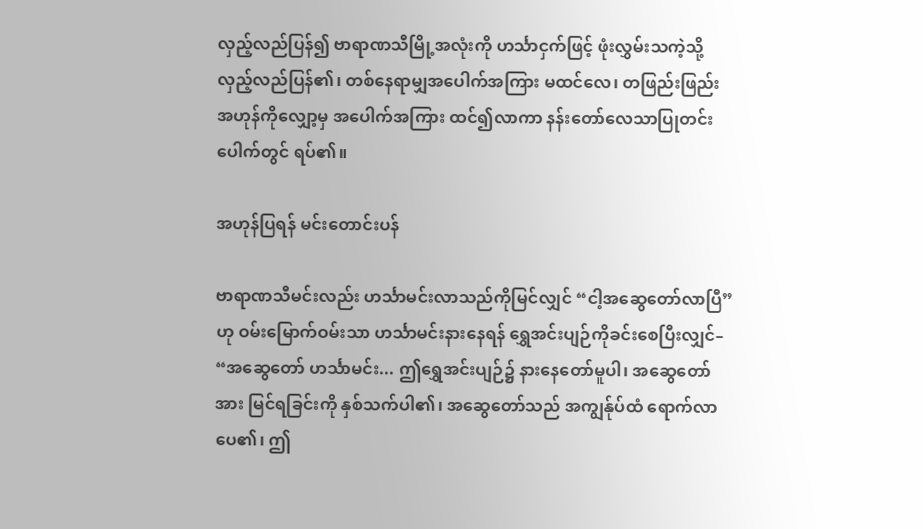လှည့်လည်ပြန်၍ ဗာရာဏသီမြို့အလုံးကို ဟင်္သာငှက်ဖြင့် ဖုံးလွှမ်းသကဲ့သို့ လှည့်လည်ပြန်၏၊ တစ်နေရာမျှအပေါက်အကြား မထင်လေ၊ တဖြည်းဖြည်း အဟုန်ကိုလျှော့မှ အပေါက်အကြား ထင်၍လာကာ နန်းတော်လေသာပြုတင်းပေါက်တွင် ရပ်၏။

အဟုန်ပြရန် မင်းတောင်းပန်

ဗာရာဏသီမင်းလည်း ဟင်္သာမင်းလာသည်ကိုမြင်လျှင် “ငါ့အဆွေတော်လာပြီ”ဟု ဝမ်းမြောက်ဝမ်းသာ ဟင်္သာမင်းနားနေရန် ရွှေအင်းပျဉ်ကိုခင်းစေပြီးလျှင်–
“အဆွေတော် ဟင်္သာမင်း... ဤရွှေအင်းပျဉ်၌ နားနေတော်မူပါ၊ အဆွေတော်အား မြင်ရခြင်းကို နှစ်သက်ပါ၏၊ အဆွေတော်သည် အကျွန်ုပ်ထံ ရောက်လာပေ၏၊ ဤ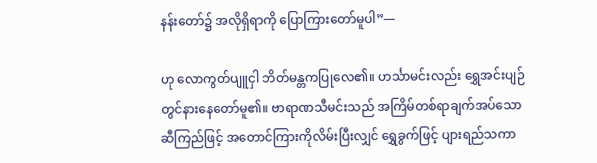နန်းတော်၌ အလိုရှိရာကို ပြောကြားတော်မူပါ”—

ဟု လောကွတ်ပျူငှါ ဘိတ်မန္တကပြုလေ၏။ ဟင်္သာမင်းလည်း ရွှေအင်းပျဉ်တွင်နားနေတော်မူ၏။ ဗာရာဏသီမင်းသည် အကြိမ်တစ်ရာချက်အပ်သော ဆီကြည်ဖြင့် အတောင်ကြားကိုလိမ်းပြီးလျှင် ရွှေခွက်ဖြင့် ပျားရည်သကာ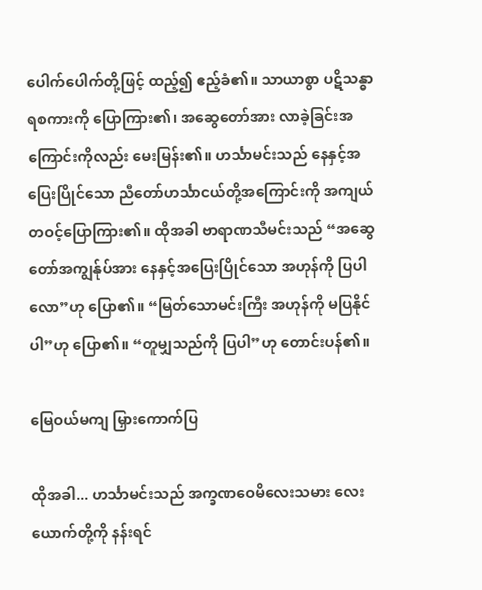ပေါက်ပေါက်တို့ဖြင့် ထည့်၍ ဧည့်ခံ၏။ သာယာစွာ ပဋိသန္ဓာရစကားကို ပြောကြား၏၊ အဆွေတော်အား လာခဲ့ခြင်းအကြောင်းကိုလည်း မေးမြန်း၏။ ဟင်္သာမင်းသည် နေနှင့်အပြေးပြိုင်သော ညီတော်ဟင်္သာငယ်တို့အကြောင်းကို အကျယ်တဝင့်ပြောကြား၏။ ထိုအခါ ဗာရာဏသီမင်းသည် “အဆွေတော်အကျွန်ုပ်အား နေနှင့်အပြေးပြိုင်သော အဟုန်ကို ပြပါလော”ဟု ပြော၏။ “မြတ်သောမင်းကြီး အဟုန်ကို မပြနိုင်ပါ”ဟု ပြော၏။ “တူမျှသည်ကို ပြပါ”ဟု တောင်းပန်၏။

မြေဝယ်မကျ မြှားကောက်ပြ

ထိုအခါ... ဟင်္သာမင်းသည် အက္ခဏဝေမိလေးသမား လေးယောက်တို့ကို နန်းရင်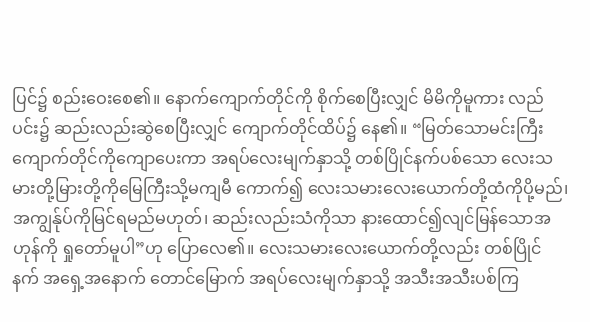ပြင်၌ စည်းဝေးစေ၏။ နောက်ကျောက်တိုင်ကို စိုက်စေပြီးလျှင် မိမိကိုမူကား လည်ပင်း၌ ဆည်းလည်းဆွဲစေပြီးလျှင် ကျောက်တိုင်ထိပ်၌ နေ၏။ “မြတ်သောမင်းကြီးကျောက်တိုင်ကိုကျောပေးကာ အရပ်လေးမျက်နှာသို့ တစ်ပြိုင်နက်ပစ်သော လေးသမားတို့မြားတို့ကိုမြေကြီးသို့မကျမီ ကောက်၍ လေးသမားလေးယောက်တို့ထံကိုပို့မည်၊ အကျွန်ုပ်ကိုမြင်ရမည်မဟုတ်၊ ဆည်းလည်းသံကိုသာ နားထောင်၍လျင်မြန်သောအဟုန်ကို ရှုတော်မူပါ”ဟု ပြောလေ၏။ လေးသမားလေးယောက်တို့လည်း တစ်ပြိုင်နက် အရှေ့အနောက် တောင်မြောက် အရပ်လေးမျက်နှာသို့ အသီးအသီးပစ်ကြ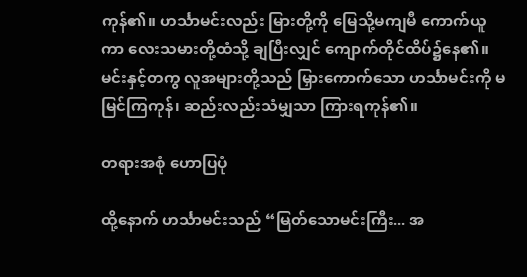ကုန်၏။ ဟင်္သာမင်းလည်း မြားတို့ကို မြေသို့မကျမီ ကောက်ယူကာ လေးသမားတို့ထံသို့ ချပြီးလျှင် ကျောက်တိုင်ထိပ်၌နေ၏။ မင်းနှင့်တကွ လူအများတို့သည် မြှားကောက်သော ဟင်္သာမင်းကို မမြင်ကြကုန်၊ ဆည်းလည်းသံမျှသာ ကြားရကုန်၏။

တရားအစုံ ဟောပြပုံ

ထို့နောက် ဟင်္သာမင်းသည် “မြတ်သောမင်းကြီး... အ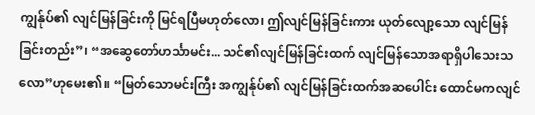ကျွန်ုပ်၏ လျင်မြန်ခြင်းကို မြင်ရပြီမဟုတ်လော၊ ဤလျင်မြန်ခြင်းကား ယုတ်လျော့သော လျင်မြန်ခြင်းတည်း”၊ “အဆွေတော်ဟင်္သာမင်း... သင်၏လျင်မြန်ခြင်းထက် လျင်မြန်သောအရာရှိပါသေးသလော”ဟုမေး၏။ “မြတ်သောမင်းကြီး အကျွန်ုပ်၏ လျင်မြန်ခြင်းထက်အဆပေါင်း ထောင်မကလျင်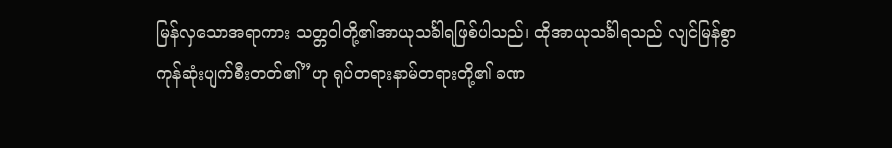မြန်လှသောအရာကား သတ္တဝါတို့၏အာယုသင်္ခါရဖြစ်ပါသည်၊ ထိုအာယုသင်္ခါရသည် လျင်မြန်စွာကုန်ဆုံးပျက်စီးတတ်၏”ဟု ရုပ်တရားနာမ်တရားတို့၏ ခဏ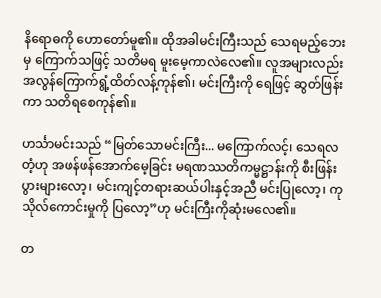နိရောဓကို ဟောတော်မူ၏။ ထိုအခါမင်းကြီးသည် သေရမည့်ဘေးမှ ကြောက်သဖြင့် သတိမရ မူးမေ့ကာလဲလေ၏။ လူအများလည်း အလွန်ကြောက်ရွံ့ထိတ်လန့်ကုန်၏၊ မင်းကြီးကို ရေဖြင့် ဆွတ်ဖြန်းကာ သတိရစေကုန်၏။

ဟင်္သာမင်းသည် “မြတ်သောမင်းကြီး... မကြောက်လင့်၊ သေရလတံ့ဟု အဖန်ဖန်အောက်မေ့ခြင်း မရဏဿတိကမ္မဋ္ဌာန်းကို စီးဖြန်းပွားများလော့၊ မင်းကျင့်တရားဆယ်ပါးနှင့်အညီ မင်းပြုလော့၊ ကုသိုလ်ကောင်းမှုကို ပြလော့”ဟု မင်းကြီးကိုဆုံးမလေ၏။

တ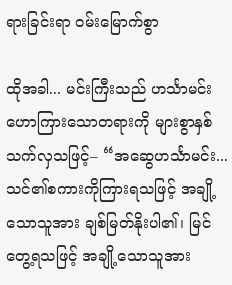ရားခြင်းရာ ဝမ်းမြောက်စွာ

ထိုအခါ... မင်းကြီးသည် ဟင်္သာမင်း ဟောကြားသောတရားကို များစွာနှစ်သက်လှသဖြင့်– “အဆွေဟင်္သာမင်း... သင်၏စကားကိုကြားရသဖြင့် အချို့သောသူအား ချစ်မြတ်နိုးပါ၏၊ မြင်တွေ့ရသဖြင့် အချို့သောသူအား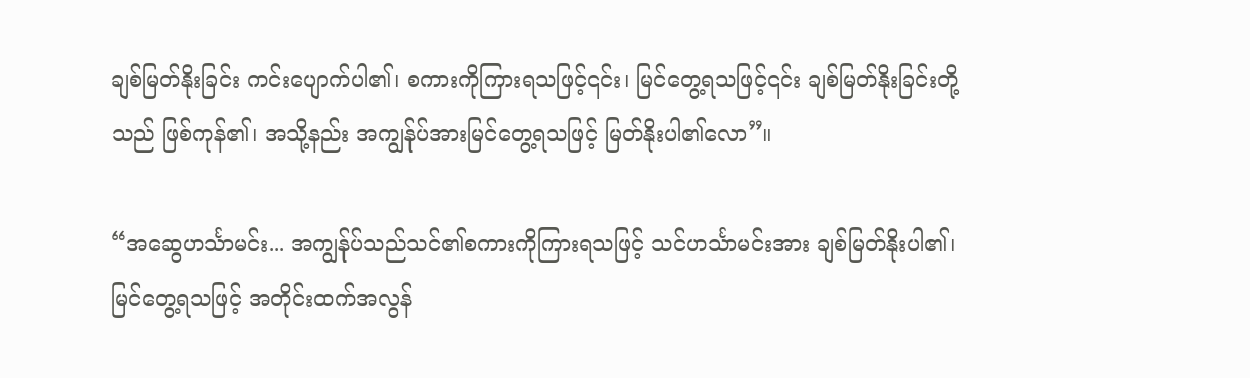ချစ်မြတ်နိုးခြင်း ကင်းပျောက်ပါ၏၊ စကားကိုကြားရသဖြင့်၎င်း၊ မြင်တွေ့ရသဖြင့်၎င်း ချစ်မြတ်နိုးခြင်းတို့သည် ဖြစ်ကုန်၏၊ အသို့နည်း အကျွန်ုပ်အားမြင်တွေ့ရသဖြင့် မြတ်နိုးပါ၏လော”။

“အဆွေဟင်္သာမင်း... အကျွန်ုပ်သည်သင်၏စကားကိုကြားရသဖြင့် သင်ဟင်္သာမင်းအား ချစ်မြတ်နိုးပါ၏၊ မြင်တွေ့ရသဖြင့် အတိုင်းထက်အလွန်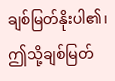ချစ်မြတ်နိုးပါ၏၊ ဤသို့ချစ်မြတ်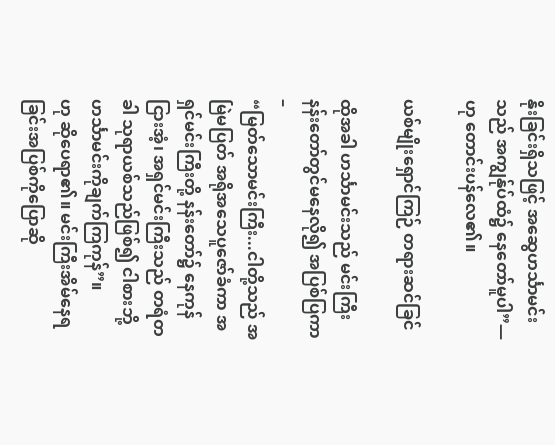နိုးခြင်းရှိသဖြင့် အဆွေဟင်္သာမင်းသည် အကျွန်ုပ်ထံ၌ နေတော်မူပါ”—
ဟု တောင်းပန်လေ၏။

ယစ်မျိုးရှောင်ကြဉ် တရားဆင်ခြင်

ထိုအခါ ဟင်္သာမင်းသည် မင်းကြီးနန်းတော်တွင်မနေလို၍ အပြစ်ပြကာ–
“မြတ်သောမင်းကြီး...ငါတို့သည် အမြဲမပြတ် အရိုအသေပူဇော်ခံကာ အရှင်မင်းကြီးတို့ နန်းတော်၌ နေကုန်ငြားအံ့၊ အရှင်မင်းကြီးသည် တရံတခါ သုရာယစ်သည်ဖြစ်၍ ငါစားဘို့ ဟင်္သာမင်းကိုချက်ကြကုန်”။
ဟု ဆိုပေရာ၏။ မင်းကြီးအိမ်နေရခြင်းအပြစ်ကိုပြောဆို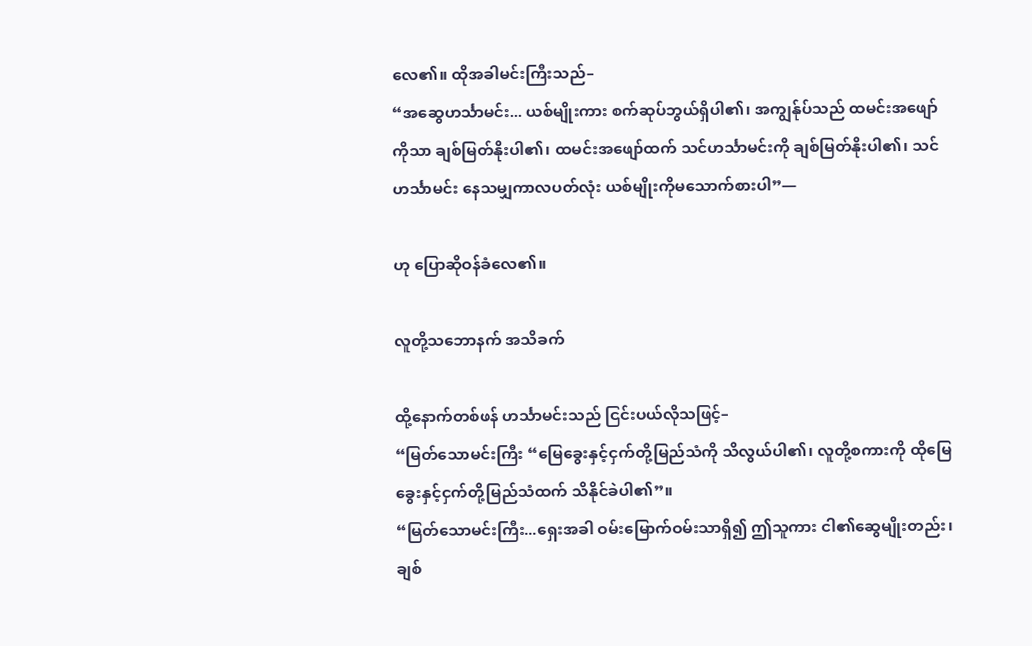လေ၏။ ထိုအခါမင်းကြီးသည်–
“အဆွေဟင်္သာမင်း... ယစ်မျိုးကား စက်ဆုပ်ဘွယ်ရှိပါ၏၊ အကျွန်ုပ်သည် ထမင်းအဖျော်ကိုသာ ချစ်မြတ်နိုးပါ၏၊ ထမင်းအဖျော်ထက် သင်ဟင်္သာမင်းကို ချစ်မြတ်နိုးပါ၏၊ သင်ဟင်္သာမင်း နေသမျှကာလပတ်လုံး ယစ်မျိုးကိုမသောက်စားပါ”—

ဟု ပြောဆိုဝန်ခံလေ၏။

လူတို့သဘောနက် အသိခက်

ထို့နောက်တစ်ဖန် ဟင်္သာမင်းသည် ငြင်းပယ်လိုသဖြင့်–
“မြတ်သောမင်းကြီး “မြေခွေးနှင့်ငှက်တို့မြည်သံကို သိလွယ်ပါ၏၊ လူတို့စကားကို ထိုမြေခွေးနှင့်ငှက်တို့မြည်သံထက် သိနိုင်ခဲပါ၏”။
“မြတ်သောမင်းကြီး...ရှေးအခါ ဝမ်းမြောက်ဝမ်းသာရှိ၍ ဤသူကား ငါ၏ဆွေမျိုးတည်း၊ ချစ်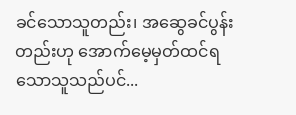ခင်သောသူတည်း၊ အဆွေခင်ပွန်းတည်းဟု အောက်မေ့မှတ်ထင်ရသောသူသည်ပင်...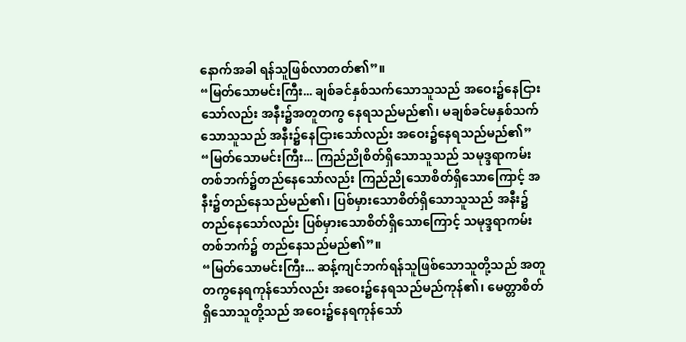နောက်အခါ ရန်သူဖြစ်လာတတ်၏”။
“မြတ်သောမင်းကြီး... ချစ်ခင်နှစ်သက်သောသူသည် အဝေး၌နေငြားသော်လည်း အနီး၌အတူတကွ နေရသည်မည်၏၊ မချစ်ခင်မနှစ်သက်သောသူသည် အနီး၌နေငြားသော်လည်း အဝေး၌နေရသည်မည်၏”
“မြတ်သောမင်းကြီး... ကြည်ညိုစိတ်ရှိသောသူသည် သမုဒ္ဒရာကမ်းတစ်ဘက်၌တည်နေသော်လည်း ကြည်ညိုသောစိတ်ရှိသောကြောင့် အနီး၌တည်နေသည်မည်၏၊ ပြစ်မှားသောစိတ်ရှိသောသူသည် အနီး၌တည်နေသော်လည်း ပြစ်မှားသောစိတ်ရှိသောကြောင့် သမုဒ္ဒရာကမ်းတစ်ဘက်၌ တည်နေသည်မည်၏”။
“မြတ်သောမင်းကြီး... ဆန့်ကျင်ဘက်ရန်သူဖြစ်သောသူတို့သည် အတူတကွနေရကုန်သော်လည်း အဝေး၌နေရသည်မည်ကုန်၏၊ မေတ္တာစိတ်ရှိသောသူတို့သည် အဝေး၌နေရကုန်သော်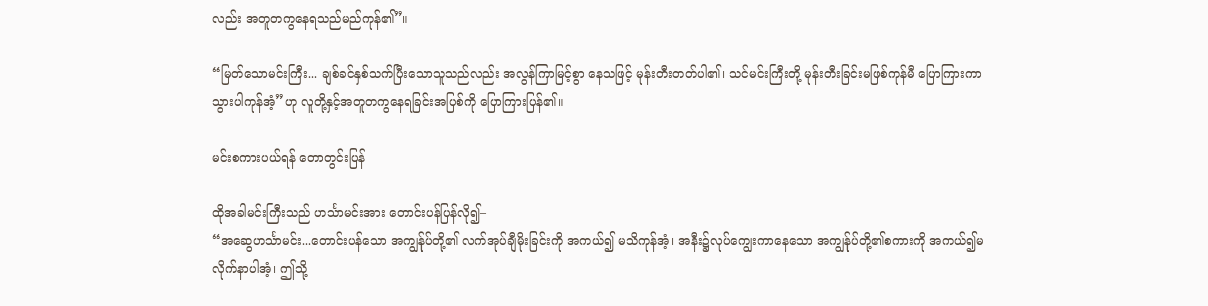လည်း အတူတကွနေရသည်မည်ကုန်၏”။

“မြတ်သောမင်းကြီး... ချစ်ခင်နှစ်သက်ပြီးသောသူသည်လည်း အလွန်ကြာမြင့်စွာ နေသဖြင့် မုန်းတီးတတ်ပါ၏၊ သင်မင်းကြီးတို့ မုန်းတီးခြင်းမဖြစ်ကုန်မီ ပြောကြားကာသွားပါကုန်အံ့”ဟု လူတို့နှင့်အတူတကွနေရခြင်းအပြစ်ကို ပြောကြားပြန်၏။

မင်းစကားပယ်ရန် တောတွင်းပြန်

ထိုအခါမင်းကြီးသည် ဟင်္သာမင်းအား တောင်းပန်ပြန်လို၍–
“အဆွေဟင်္သာမင်း...တောင်းပန်သော အကျွန်ုပ်တို့၏ လက်အုပ်ချီမိုးခြင်းကို အကယ်၍ မသိကုန်အံ့၊ အနီး၌လုပ်ကျွေးကာနေသော အကျွန်ုပ်တို့၏စကားကို အကယ်၍မလိုက်နာပါအံ့၊ ဤသို့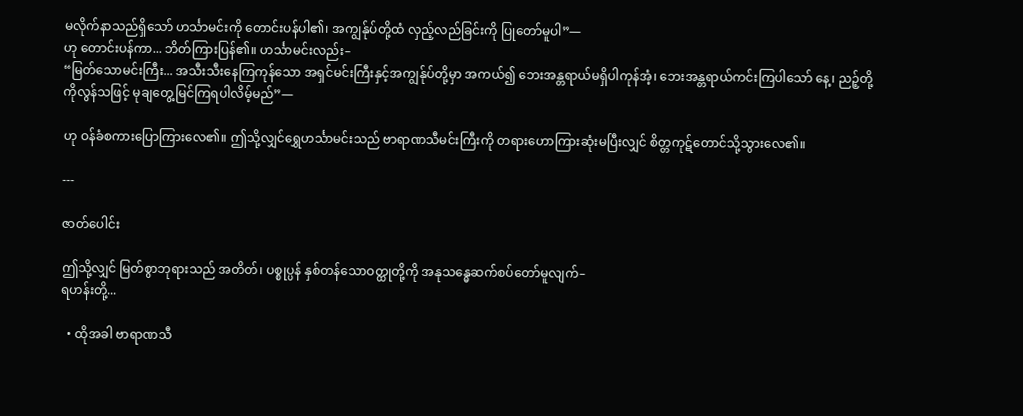မလိုက်နာသည်ရှိသော် ဟင်္သာမင်းကို တောင်းပန်ပါ၏၊ အကျွန်ုပ်တို့ထံ လှည့်လည်ခြင်းကို ပြုတော်မူပါ”—
ဟု တောင်းပန်ကာ... ဘိတ်ကြားပြန်၏။ ဟင်္သာမင်းလည်း–
“မြတ်သောမင်းကြီး... အသီးသီးနေကြကုန်သော အရှင်မင်းကြီးနှင့်အကျွန်ုပ်တို့မှာ အကယ်၍ ဘေးအန္တရာယ်မရှိပါကုန်အံ့၊ ဘေးအန္တရာယ်ကင်းကြပါသော် နေ့၊ ညဉ့်တို့ကိုလွန်သဖြင့် မုချတွေ့မြင်ကြရပါလိမ့်မည်”—

ဟု ဝန်ခံစကားပြောကြားလေ၏။ ဤသို့လျှင်ရွှေဟင်္သာမင်းသည် ဗာရာဏသီမင်းကြီးကို တရားဟောကြားဆုံးမပြီးလျှင် စိတ္တကုဋ်တောင်သို့သွားလေ၏။

---

ဇာတ်ပေါင်း

ဤသို့လျှင် မြတ်စွာဘုရားသည် အတိတ်၊ ပစ္စုပ္ပန် နှစ်တန်သောဝတ္ထုတို့ကို အနုသန္ဓေဆက်စပ်တော်မူလျက်–
ရဟန်းတို့...

  • ထိုအခါ ဗာရာဏသီ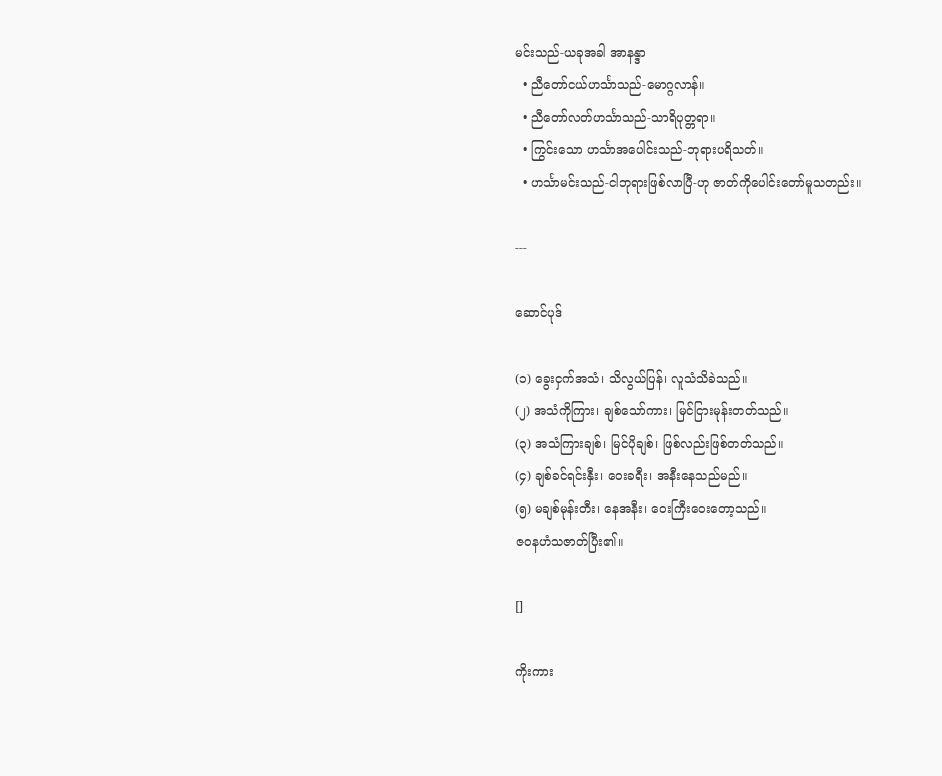မင်းသည်-ယခုအခါ အာနန္ဒာ
  • ညီတော်ငယ်ဟင်္သာသည်-မောဂ္ဂလာန်။
  • ညီတော်လတ်ဟင်္သာသည်-သာရိပုတ္တရာ။
  • ကြွင်းသော ဟင်္သာအပေါင်းသည်-ဘုရားပရိသတ်။
  • ဟင်္သာမင်းသည်-ငါဘုရားဖြစ်လာပြီ-ဟု ဇာတ်ကိုပေါင်းတော်မူသတည်း။

---

ဆောင်ပုဒ်

(၁) ခွေးငှက်အသံ၊ သိလွယ်ပြန်၊ လူသံသိခဲသည်။
(၂) အသံကိုကြား၊ ချစ်သော်ကား၊ မြင်ငြားမုန်းတတ်သည်။
(၃) အသံကြားချစ်၊ မြင်ပိုချစ်၊ ဖြစ်လည်းဖြစ်တတ်သည်။
(၄) ချစ်ခင်ရင်းနှီး၊ ဝေးခရီး၊ အနီးနေသည်မည်။
(၅) မချစ်မုန်းတီး၊ နေအနီး၊ ဝေးကြီးဝေးတော့သည်။
ဇဝနဟံသဇာတ်ပြီး၏။

[]

ကိုးကား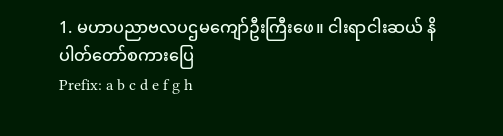1. မဟာပညာဗလပဌမကျော်ဦးကြီးဖေ။ ငါးရာငါးဆယ် နိပါတ်တော်စကားပြေ
Prefix: a b c d e f g h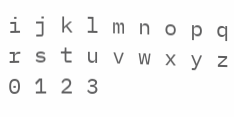i j k l m n o p q r s t u v w x y z 0 1 2 3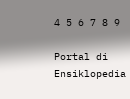4 5 6 7 8 9

Portal di Ensiklopedia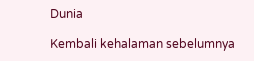Dunia

Kembali kehalaman sebelumnya